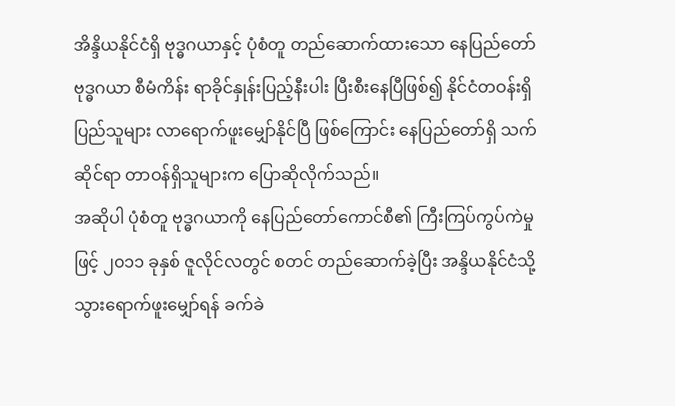အိန္ဒိယနိုင်ငံရှိ ဗုဒ္ဓဂယာနှင့် ပုံစံတူ တည်ဆောက်ထားသော နေပြည်တော် ဗုဒ္ဓဂယာ စီမံကိန်း ရာခိုင်နှုန်းပြည့်နီးပါး ပြီးစီးနေပြီဖြစ်၍ နိုင်ငံတဝန်းရှိ ပြည်သူများ လာရောက်ဖူးမျှော်နိုင်ပြီ ဖြစ်ကြောင်း နေပြည်တော်ရှိ သက်ဆိုင်ရာ တာဝန်ရှိသူများက ပြောဆိုလိုက်သည်။
အဆိုပါ ပုံစံတူ ဗုဒ္ဓဂယာကို နေပြည်တော်ကောင်စီ၏ ကြီးကြပ်ကွပ်ကဲမှုဖြင့် ၂၀၁၁ ခုနှစ် ဇူလိုင်လတွင် စတင် တည်ဆောက်ခဲ့ပြီး အန္ဒိယနိုင်ငံသို့ သွားရောက်ဖူးမျှော်ရန် ခက်ခဲ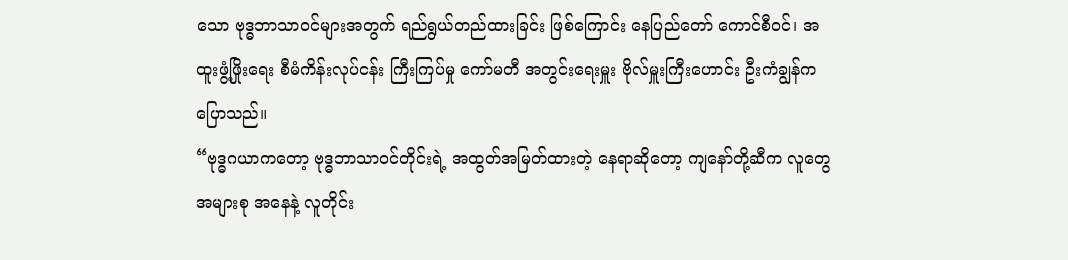သော ဗုဒ္ဓဘာသာဝင်များအတွက် ရည်ရွယ်တည်ထားခြင်း ဖြစ်ကြောင်း နေပြည်တော် ကောင်စီဝင်၊ အထူးဖွံ့ဖြိုးရေး စီမံကိန်းလုပ်ငန်း ကြီးကြပ်မှု ကော်မတီ အတွင်းရေးမှူး ဗိုလ်မှူးကြီးဟောင်း ဦးကံချွန်က ပြောသည်။
“ဗုဒ္ဓဂယာကတော့ ဗုဒ္ဓဘာသာဝင်တိုင်းရဲ့ အထွတ်အမြတ်ထားတဲ့ နေရာဆိုတော့ ကျနော်တို့ဆီက လူတွေအများစု အနေနဲ့ လူတိုင်း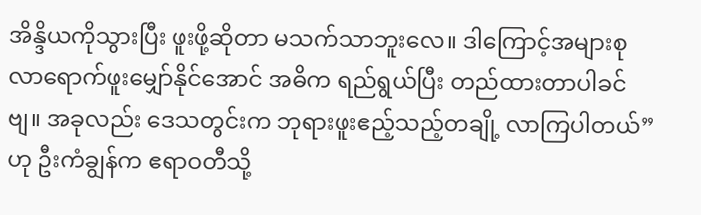အိန္ဒိယကိုသွားပြီး ဖူးဖို့ဆိုတာ မသက်သာဘူးလေ။ ဒါကြောင့်အများစု လာရောက်ဖူးမျှော်နိုင်အောင် အဓိက ရည်ရွယ်ပြီး တည်ထားတာပါခင်ဗျ။ အခုလည်း ဒေသတွင်းက ဘုရားဖူးဧည့်သည့်တချို့ လာကြပါတယ်” ဟု ဦးကံချွန်က ဧရာဝတီသို့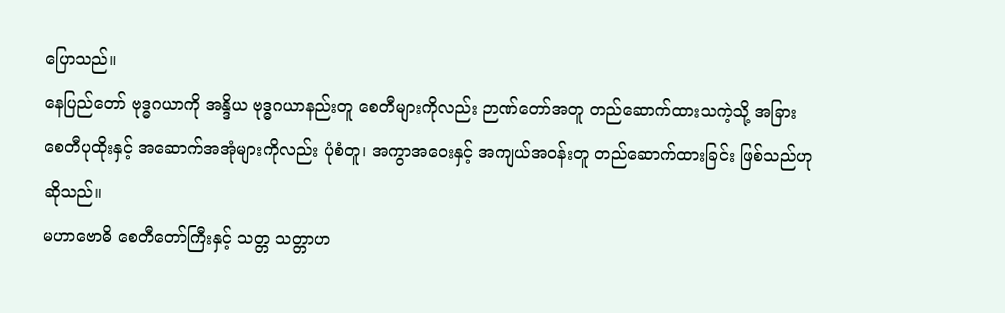ပြောသည်။
နေပြည်တော် ဗုဒ္ဓဂယာကို အန္ဒိယ ဗုဒ္ဓဂယာနည်းတူ စေတီများကိုလည်း ဉာဏ်တော်အတူ တည်ဆောက်ထားသကဲ့သို့ အခြား စေတီပုထိုးနှင့် အဆောက်အအုံများကိုလည်း ပုံစံတူ၊ အကွာအဝေးနှင့် အကျယ်အဝန်းတူ တည်ဆောက်ထားခြင်း ဖြစ်သည်ဟု ဆိုသည်။
မဟာဗောဓိ စေတီတော်ကြီးနှင့် သတ္တ သတ္တာဟ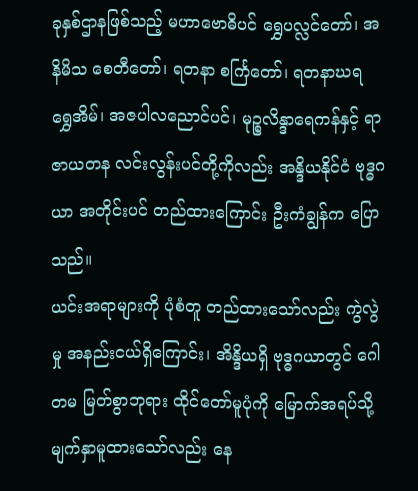ခုနှစ်ဌာနဖြစ်သည့် မဟာဗောဓိပင် ရွှေပလ္လင်တော်၊ အနိမိသ စေတီတော်၊ ရတနာ စင်္ကြတော်၊ ရတနာဃရ ရွှေအိမ်၊ အဇပါလညောင်ပင်၊ မုဉ္စလိန္ဒာရေကန်နှင့် ရာဇာယတန လင်းလွန်းပင်တို့ကိုလည်း အန္ဒိယနိုင်ငံ ဗုဒ္ဓဂယာ အတိုင်းပင် တည်ထားကြောင်း ဦးကံချွန်က ပြောသည်။
ယင်းအရာများကို ပုံစံတူ တည်ထားသော်လည်း ကွဲလွဲမှု အနည်းငယ်ရှိကြောင်း၊ အိန္ဒိယရှိ ဗုဒ္ဓဂယာတွင် ဂေါတမ မြတ်စွာဘုရား ထိုင်တော်မူပုံကို မြောက်အရပ်သို့ မျက်နှာမူထားသော်လည်း နေ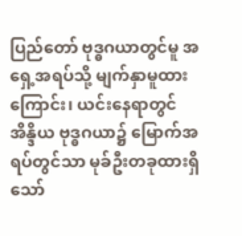ပြည်တော် ဗုဒ္ဓဂယာတွင်မူ အရှေ့အရပ်သို့ မျက်နှာမူထားကြောင်း၊ ယင်းနေရာတွင် အိန္ဒိယ ဗုဒ္ဓဂယာ၌ မြောက်အရပ်တွင်သာ မုခ်ဦးတခုထားရှိသော်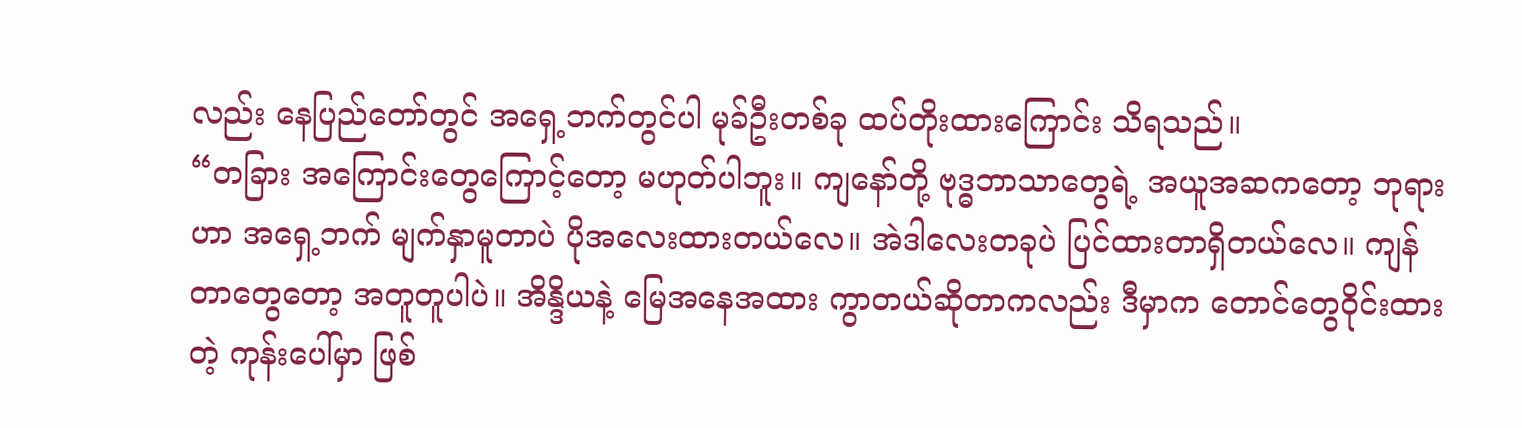လည်း နေပြည်တော်တွင် အရှေ့ဘက်တွင်ပါ မုခ်ဦးတစ်ခု ထပ်တိုးထားကြောင်း သိရသည်။
“တခြား အကြောင်းတွေကြောင့်တော့ မဟုတ်ပါဘူး။ ကျနော်တို့ ဗုဒ္ဓဘာသာတွေရဲ့ အယူအဆကတော့ ဘုရားဟာ အရှေ့ဘက် မျက်နှာမူတာပဲ ပိုအလေးထားတယ်လေ။ အဲဒါလေးတခုပဲ ပြင်ထားတာရှိတယ်လေ။ ကျန်တာတွေတော့ အတူတူပါပဲ။ အိန္ဒိယနဲ့ မြေအနေအထား ကွာတယ်ဆိုတာကလည်း ဒီမှာက တောင်တွေဝိုင်းထားတဲ့ ကုန်းပေါ်မှာ ဖြစ်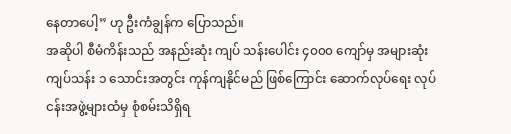နေတာပေါ့” ဟု ဦးကံချွန်က ပြောသည်။
အဆိုပါ စီမံကိန်းသည် အနည်းဆုံး ကျပ် သန်းပေါင်း ၄၀၀၀ ကျော်မှ အများဆုံး ကျပ်သန်း ၁ သောင်းအတွင်း ကုန်ကျနိုင်မည် ဖြစ်ကြောင်း ဆောက်လုပ်ရေး လုပ်ငန်းအဖွဲ့များထံမှ စုံစမ်းသိရှိရ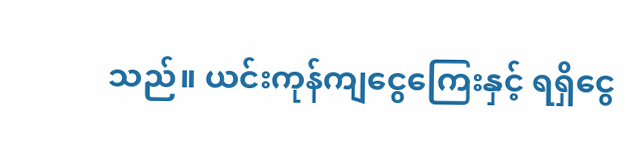သည်။ ယင်းကုန်ကျငွေကြေးနှင့် ရရှိငွေ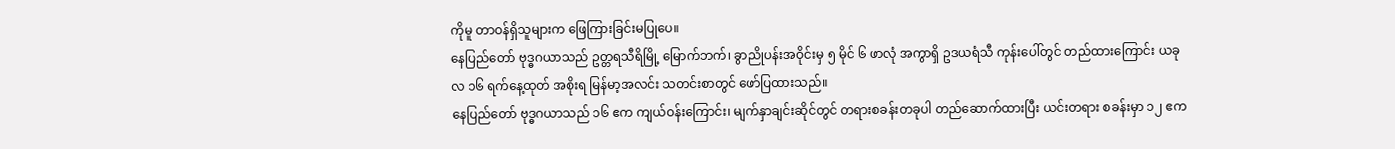ကိုမူ တာဝန်ရှိသူများက ဖြေကြားခြင်းမပြုပေ။
နေပြည်တော် ဗုဒ္ဓဂယာသည် ဥတ္တရသီရိမြို့ မြောက်ဘက်၊ ခွာညိုပန်းအဝိုင်းမှ ၅ မိုင် ၆ ဖာလုံ အကွာရှိ ဥဒယရံသီ ကုန်းပေါ်တွင် တည်ထားကြောင်း ယခုလ ၁၆ ရက်နေ့ထုတ် အစိုးရ မြန်မာ့အလင်း သတင်းစာတွင် ဖော်ပြထားသည်။
နေပြည်တော် ဗုဒ္ဓဂယာသည် ၁၆ ဧက ကျယ်ဝန်းကြောင်း၊ မျက်နှာချင်းဆိုင်တွင် တရားစခန်းတခုပါ တည်ဆောက်ထားပြီး ယင်းတရား စခန်းမှာ ၁၂ ဧက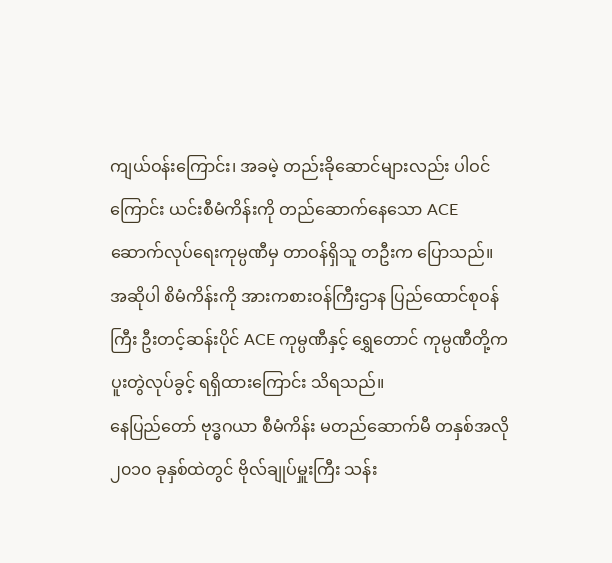ကျယ်ဝန်းကြောင်း၊ အခမဲ့ တည်းခိုဆောင်များလည်း ပါဝင်ကြောင်း ယင်းစီမံကိန်းကို တည်ဆောက်နေသော ACE ဆောက်လုပ်ရေးကုမ္ပဏီမှ တာဝန်ရှိသူ တဦးက ပြောသည်။
အဆိုပါ စိမံကိန်းကို အားကစားဝန်ကြီးဌာန ပြည်ထောင်စုဝန်ကြီး ဦးတင့်ဆန်းပိုင် ACE ကုမ္ပဏီနှင့် ရွှေတောင် ကုမ္ပဏီတို့က ပူးတွဲလုပ်ခွင့် ရရှိထားကြောင်း သိရသည်။
နေပြည်တော် ဗုဒ္ဓဂယာ စီမံကိန်း မတည်ဆောက်မီ တနှစ်အလို ၂၀၁၀ ခုနှစ်ထဲတွင် ဗိုလ်ချုပ်မှူးကြီး သန်း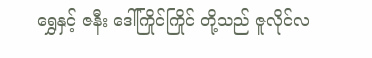ရွှေနှင့် ဇနီး ဒေါ်ကြိုင်ကြိုင် တို့သည် ဇူလိုင်လ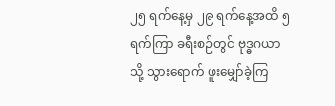၂၅ ရက်နေ့မှ ၂၉ ရက်နေ့အထိ ၅ ရက်ကြာ ခရီးစဉ်တွင် ဗုဒ္ဓဂယာသို့ သွားရောက် ဖူးမျှော်ခဲ့ကြ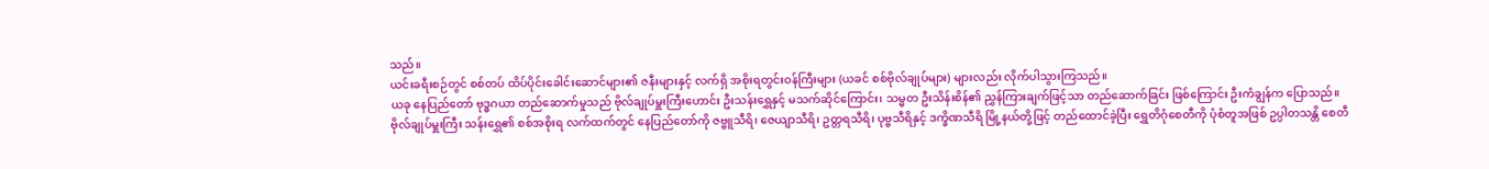သည်။
ယင်းခရီးစဉ်တွင် စစ်တပ် ထိပ်ပိုင်းခေါင်းဆောင်များ၏ ဇနီးများနှင့် လက်ရှိ အစိုးရတွင်းဝန်ကြီးများ (ယခင် စစ်ဗိုလ်ချုပ်များ) များလည်း လိုက်ပါသွားကြသည်။
ယခု နေပြည်တော် ဗုဒ္ဓဂယာ တည်ဆောက်မှုသည် ဗိုလ်ချုပ်မှူးကြီးဟောင်း ဦးသန်းရွှေနှင့် မသက်ဆိုင်ကြောင်း၊ သမ္မတ ဦးသိန်းစိန်၏ ညွှန်ကြားချက်ဖြင့်သာ တည်ဆောက်ခြင်း ဖြစ်ကြောင်း ဦးကံချွန်က ပြောသည်။
ဗိုလ်ချုပ်မှူးကြီး သန်းရွှေ၏ စစ်အစိုးရ လက်ထက်တွင် နေပြည်တော်ကို ဇဗ္ဗူသီရိ၊ ဇေယျာသီရိ၊ ဥတ္တရသီရိ၊ ပုဗ္ဗသီရိနှင့် ဒက္ခိဏသီရိ မြို့နယ်တို့ဖြင့် တည်ထောင်ခဲ့ပြီး ရွှေတိဂုံစေတီကို ပုံစံတူအဖြစ် ဥပ္ပါတသန္တိ စေတီ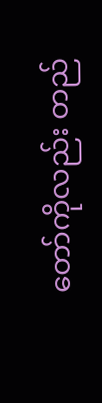တော်ကိုလည်း တည်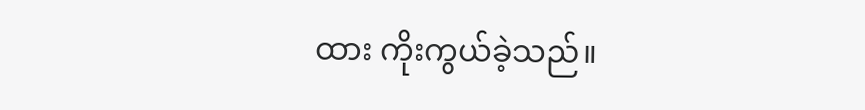ထား ကိုးကွယ်ခဲ့သည်။